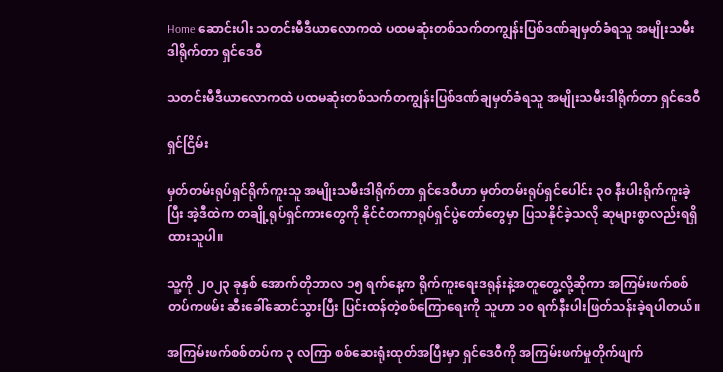Home ဆောင်းပါး သတင်းမီဒီယာလောကထဲ ပထမဆုံးတစ်သက်တကျွန်းပြစ်ဒဏ်ချမှတ်ခံရသူ အမျိုးသမီးဒါရိုက်တာ ရှင်ဒေဝီ

သတင်းမီဒီယာလောကထဲ ပထမဆုံးတစ်သက်တကျွန်းပြစ်ဒဏ်ချမှတ်ခံရသူ အမျိုးသမီးဒါရိုက်တာ ရှင်ဒေဝီ

ရှင်ငြိမ်း

မှတ်တမ်းရုပ်ရှင်ရိုက်ကူးသူ အမျိုးသမီးဒါရိုက်တာ ရှင်ဒေဝီဟာ မှတ်တမ်းရုပ်ရှင်ပေါင်း ၃၀ နီးပါးရိုက်ကူးခဲ့ပြီး အဲ့ဒီထဲက တချို့ရုပ်ရှင်ကားတွေကို နိုင်ငံတကာရုပ်ရှင်ပွဲတော်တွေမှာ ပြသနိုင်ခဲ့သလို ဆုများစွာလည်းရရှိထားသူပါ။

သူ့ကို ၂၀၂၃ ခုနှစ် အောက်တိုဘာလ ၁၅ ရက်နေ့က ရိုက်ကူးရေးဒရုန်းနဲ့အတူတွေ့လို့ဆိုကာ အကြမ်းဖက်စစ်တပ်ကဖမ်း ဆီးခေါ်ဆောင်သွားပြီး ပြင်းထန်တဲ့စစ်ကြောရေးကို သူဟာ ၁၀ ရက်နီးပါးဖြတ်သန်းခဲ့ရပါတယ်။

အကြမ်းဖက်စစ်တပ်က ၃ လကြာ စစ်ဆေးရုံးထုတ်အပြီးမှာ ရှင်ဒေဝီကို အကြမ်းဖက်မှုတိုက်ဖျက်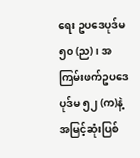ရေး ဥပဒေပုဒ်မ ၅၀ (ည)၊ အကြမ်းဖက်ဥပဒေပုဒ်မ ၅၂ (က)နဲ့ အမြင့်ဆုံးပြစ်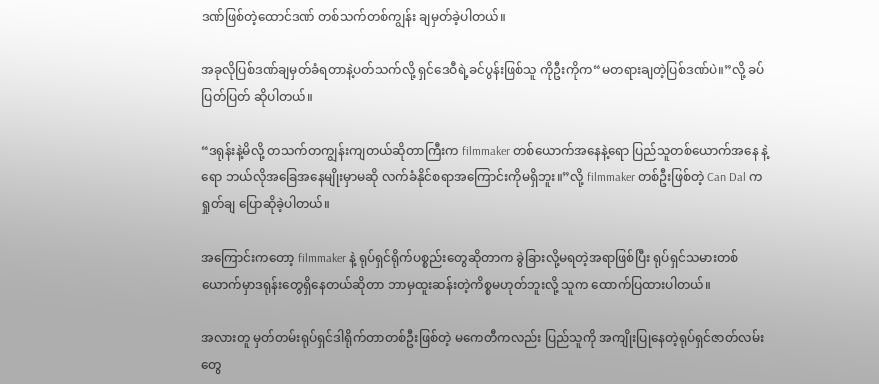ဒဏ်ဖြစ်တဲ့ထောင်ဒဏ် တစ်သက်တစ်ကျွန်း ချမှတ်ခဲ့ပါတယ်။

အခုလိုပြစ်ဒဏ်ချမှတ်ခံရတာနဲ့ပတ်သက်လို့ ရှင်ဒေဝီရဲ့ခင်ပွန်းဖြစ်သူ ကိုဦးကိုက“မတရားချတဲ့ပြစ်ဒဏ်ပဲ။”လို့ ခပ်ပြတ်ပြတ် ဆိုပါတယ်။

“ဒရုန်းနဲ့မိလို့ တသက်တကျွန်းကျတယ်ဆိုတာကြီးက filmmaker တစ်ယောက်အနေနဲ့ရော ပြည်သူတစ်ယောက်အနေ နဲ့ရော ဘယ်လိုအခြေအနေမျိုးမှာမဆို လက်ခံနိုင်စရာအကြောင်းကိုမရှိဘူး။”လို့ filmmaker တစ်ဦးဖြစ်တဲ့ Can Dal က ရှုတ်ချ ပြောဆိုခဲ့ပါတယ်။

အကြောင်းကတော့ filmmaker နဲ့ ရုပ်ရှင်ရိုက်ပစ္စည်းတွေဆိုတာက ခွဲခြားလို့မရတဲ့အရာဖြစ်ပြီး ရုပ်ရှင်သမားတစ်ယောက်မှာဒရုန်းတွေရှိနေတယ်ဆိုတာ ဘာမှထူးဆန်းတဲ့ကိစ္စမဟုတ်ဘူးလို့ သူက ထောက်ပြထားပါတယ်။

အလားတူ မှတ်တမ်းရုပ်ရှင်ဒါရိုက်တာတစ်ဦးဖြစ်တဲ့ မကေတီကလည်း ပြည်သူကို အကျိုးပြုနေတဲ့ရုပ်ရှင်ဇာတ်လမ်းတွေ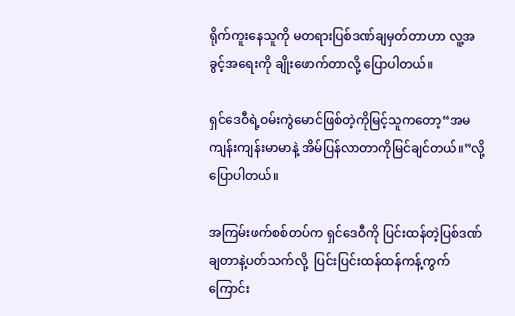ရိုက်ကူးနေသူကို မတရားပြစ်ဒဏ်ချမှတ်တာဟာ လူ့အခွင့်အရေးကို ချိုးဖောက်တာလို့ ပြောပါတယ်။

ရှင်ဒေဝီရဲ့ဝမ်းကွဲမောင်ဖြစ်တဲ့ကိုမြင့်သူကတော့“အမ ကျန်းကျန်းမာမာနဲ့ အိမ်ပြန်လာတာကိုမြင်ချင်တယ်။”လို့ ပြောပါတယ်။

အကြမ်းဖက်စစ်တပ်က ရှင်ဒေဝီကို ပြင်းထန်တဲ့ပြစ်ဒဏ်ချတာနဲ့ပတ်သက်လို့  ပြင်းပြင်းထန်ထန်ကန့်ကွက်ကြောင်း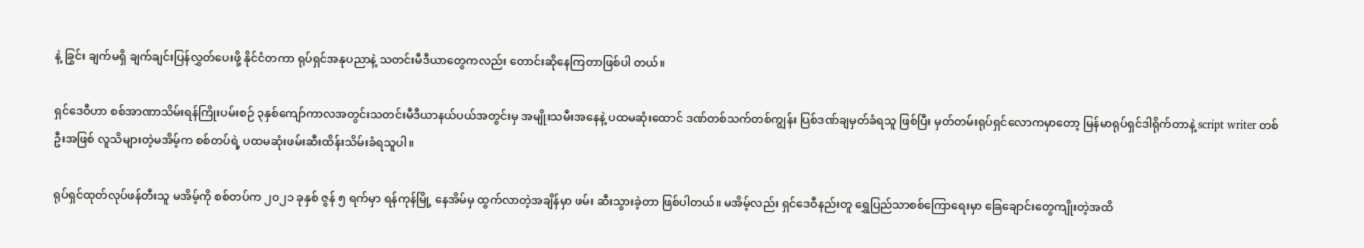နဲ့ ခြွင်း ချက်မရှိ ချက်ချင်းပြန်လွှတ်ပေးဖို့ နိုင်ငံတကာ ရုပ်ရှင်အနုပညာနဲ့ သတင်းမီဒီယာတွေကလည်း တောင်းဆိုနေကြတာဖြစ်ပါ တယ်။

ရှင်ဒေဝီဟာ စစ်အာဏာသိမ်းရန်ကြိုးပမ်းစဉ် ၃နှစ်ကျော်ကာလအတွင်းသတင်းမီဒီယာနယ်ပယ်အတွင်းမှ အမျိုးသမီးအနေနဲ့ ပထမဆုံးထောင် ဒဏ်တစ်သက်တစ်ကျွန်း ပြစ်ဒဏ်ချမှတ်ခံရသူ ဖြစ်ပြီး မှတ်တမ်းရုပ်ရှင်လောကမှာတော့ မြန်မာရုပ်ရှင်ဒါရိုက်တာနဲ့ script writer တစ်ဦးအဖြစ် လူသိများတဲ့မအိမ့်က စစ်တပ်ရဲ့ ပထမဆုံးဖမ်းဆီးထိန်းသိမ်းခံရသူပါ။

ရုပ်ရှင်ထုတ်လုပ်ဖန်တီးသူ မအိမ့်ကို စစ်တပ်က ၂၀၂၁ ခုနှစ် ဇွန် ၅ ရက်မှာ ရန်ကုန်မြို့ နေအိမ်မှ ထွက်လာတဲ့အချိန်မှာ ဖမ်း ဆီးသွားခဲ့တာ ဖြစ်ပါတယ်။ မအိမ့်လည်း ရှင်ဒေဝီနည်းတူ ရွှေပြည်သာစစ်ကြောရေးမှာ ခြေချောင်းတွေကျိုးတဲ့အထိ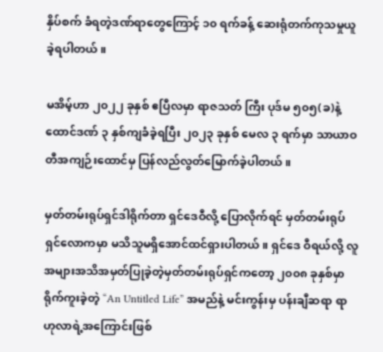နှိပ်စက် ခံရတဲ့ဒဏ်ရာတွေကြောင့် ၁၀ ရက်ခန့် ဆေးရုံတက်ကုသမှုယူခဲ့ရပါတယ်။

မအိမ့်ဟာ ၂၀၂၂ ခုနှစ် ဧပြီလမှာ ရာဇသတ် ကြီး ပုဒ်မ ၅၀၅(ခ)နဲ့ ထောင်ဒဏ် ၃ နှစ်ကျခံခဲ့ရပြီး ၂၀၂၃ ခုနှစ် မေလ ၃ ရက်မှာ သာယာဝတီအကျဉ်းထောင်မှ ပြန်လည်လွတ်မြောက်ခဲ့ပါတယ်။

မှတ်တမ်းရုပ်ရှင်ဒါရိုက်တာ ရှင်ဒေဝီလို့ ပြောလိုက်ရင် မှတ်တမ်းရုပ်ရှင်လောကမှာ မသိသူမရှိအောင်ထင်ရှားပါတယ်။ ရှင်ဒေ ဝီရယ်လို့ လူအများအသိအမှတ်ပြုခဲ့တဲ့မှတ်တမ်းရုပ်ရှင်ကတော့ ၂၀၀၈ ခုနှစ်မှာရိုက်ကူးခဲ့တဲ့ “An Untitled Life” အမည်နဲ့ မင်းကွန်းမှ ပန်းချီဆရာ ရာဟုလာရဲ့အကြောင်းဖြစ်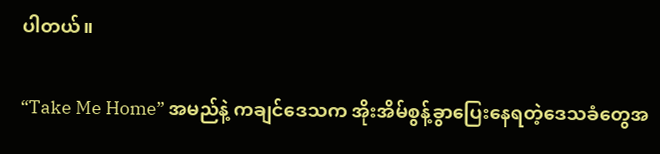ပါတယ်။

“Take Me Home” အမည်နဲ့ ကချင်ဒေသက အိုးအိမ်စွန့်ခွာပြေးနေရတဲ့ဒေသခံတွေအ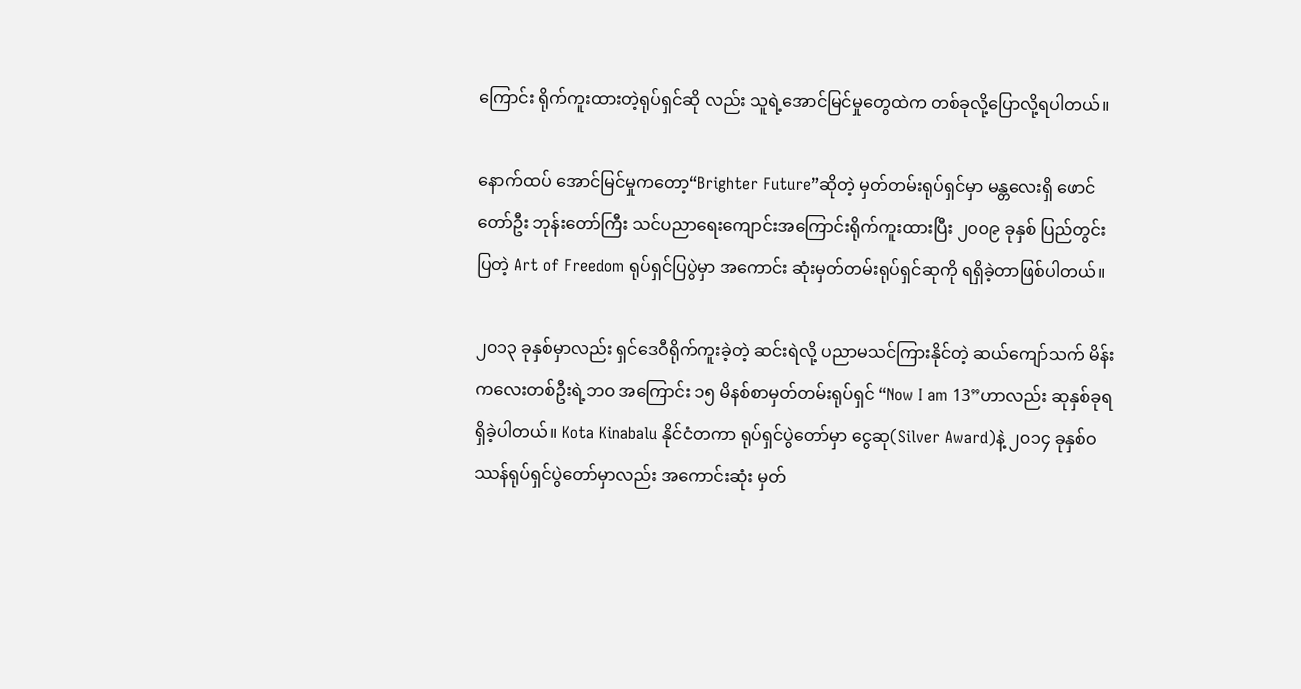ကြောင်း ရိုက်ကူးထားတဲ့ရုပ်ရှင်ဆို လည်း သူရဲ့အောင်မြင်မှုတွေထဲက တစ်ခုလို့ပြောလို့ရပါတယ်။

နောက်ထပ် အောင်မြင်မှုကတော့“Brighter Future”ဆိုတဲ့ မှတ်တမ်းရုပ်ရှင်မှာ မန္တလေးရှိ ဖောင်တော်ဦး ဘုန်းတော်ကြီး သင်ပညာရေးကျောင်းအကြောင်းရိုက်ကူးထားပြီး ၂၀၀၉ ခုနှစ် ပြည်တွင်းပြတဲ့ Art of Freedom ရုပ်ရှင်ပြပွဲမှာ အကောင်း ဆုံးမှတ်တမ်းရုပ်ရှင်ဆုကို ရရှိခဲ့တာဖြစ်ပါတယ်။

၂၀၁၃ ခုနှစ်မှာလည်း ရှင်ဒေဝီရိုက်ကူးခဲ့တဲ့ ဆင်းရဲလို့ ပညာမသင်ကြားနိုင်တဲ့ ဆယ်ကျော်သက် မိန်းကလေးတစ်ဦးရဲ့ဘဝ အကြောင်း ၁၅ မိနစ်စာမှတ်တမ်းရုပ်ရှင် “Now I am 13”ဟာလည်း ဆုနှစ်ခုရရှိခဲ့ပါတယ်။ Kota Kinabalu နိုင်ငံတကာ ရုပ်ရှင်ပွဲတော်မှာ ငွေဆု(Silver Award)နဲ့ ၂၀၁၄ ခုနှစ်ဝဿန်ရုပ်ရှင်ပွဲတော်မှာလည်း အကောင်းဆုံး မှတ်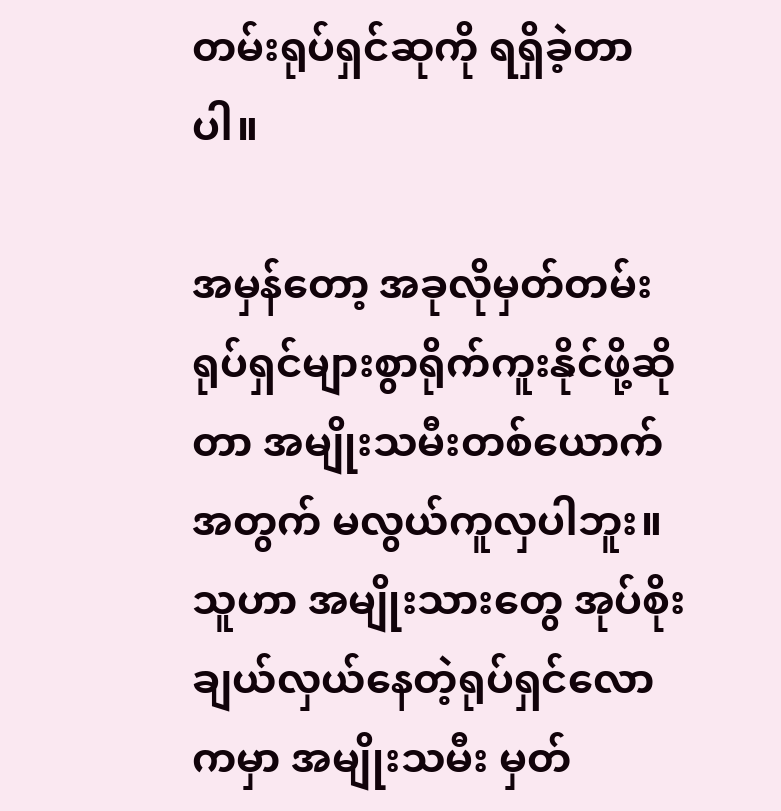တမ်းရုပ်ရှင်ဆုကို ရရှိခဲ့တာပါ။

အမှန်တော့ အခုလိုမှတ်တမ်းရုပ်ရှင်များစွာရိုက်ကူးနိုင်ဖို့ဆိုတာ အမျိုးသမီးတစ်ယောက်အတွက် မလွယ်ကူလှပါဘူး။ သူဟာ အမျိုးသားတွေ အုပ်စိုးချယ်လှယ်နေတဲ့ရုပ်ရှင်လောကမှာ အမျိုးသမီး မှတ်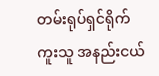တမ်းရုပ်ရှင်ရိုက်ကူးသူ အနည်းငယ်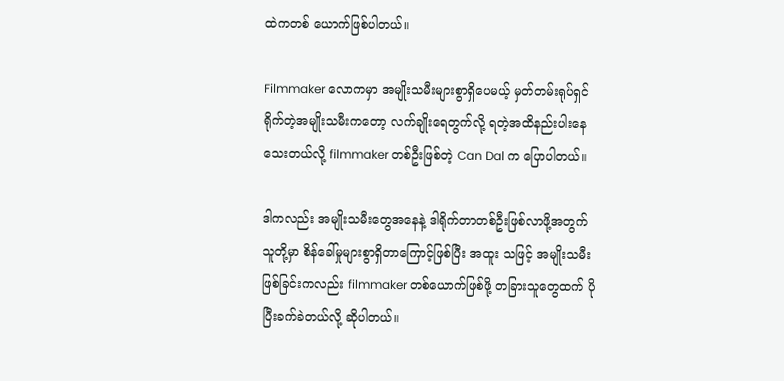ထဲကတစ် ယောက်ဖြစ်ပါတယ်။

Filmmaker လောကမှာ အမျိုးသမီးများစွာရှိပေမယ့် မှတ်တမ်းရုပ်ရှင်ရိုက်တဲ့အမျိုးသမီးကတော့ လက်ချိုးရေတွက်လို့ ရတဲ့အထိနည်းပါးနေသေးတယ်လို့ filmmaker တစ်ဦးဖြစ်တဲ့ Can Dal က ပြောပါတယ်။

ဒါကလည်း အမျိုးသမီးတွေအနေနဲ့ ဒါရိုက်တာတစ်ဦးဖြစ်လာဖို့အတွက် သူတို့မှာ စိန်ခေါ်မှုများစွာရှိတာကြောင့်ဖြစ်ပြီး အထူး သဖြင့် အမျိုးသမီးဖြစ်ခြင်းကလည်း filmmaker တစ်ယောက်ဖြစ်ဖို့ တခြားသူတွေထက် ပိုပြီးခက်ခဲတယ်လို့ ဆိုပါတယ်။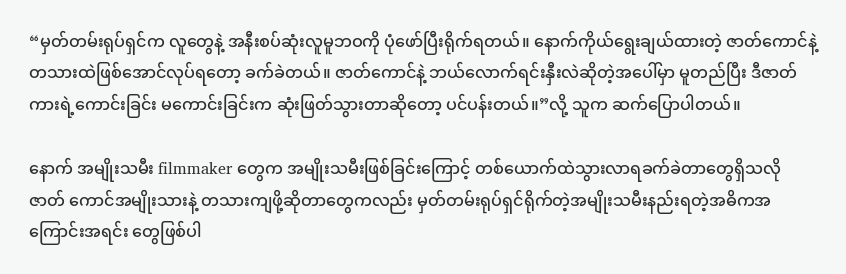“မှတ်တမ်းရုပ်ရှင်က လူတွေနဲ့ အနီးစပ်ဆုံးလူမူဘဝကို ပုံဖော်ပြီးရိုက်ရတယ်။ နောက်ကိုယ်ရွေးချယ်ထားတဲ့ ဇာတ်ကောင်နဲ့ တသားထဲဖြစ်အောင်လုပ်ရတော့ ခက်ခဲတယ်။ ဇာတ်ကောင်နဲ့ ဘယ်လောက်ရင်းနှီးလဲဆိုတဲ့အပေါ်မှာ မူတည်ပြီး ဒီဇာတ် ကားရဲ့ကောင်းခြင်း မကောင်းခြင်းက ဆုံးဖြတ်သွားတာဆိုတော့ ပင်ပန်းတယ်။”လို့ သူက ဆက်ပြောပါတယ်။

နောက် အမျိုးသမီး filmmaker တွေက အမျိုးသမီးဖြစ်ခြင်းကြောင့် တစ်ယောက်ထဲသွားလာရခက်ခဲတာတွေရှိသလို ဇာတ် ကောင်အမျိုးသားနဲ့ တသားကျဖို့ဆိုတာတွေကလည်း မှတ်တမ်းရုပ်ရှင်ရိုက်တဲ့အမျိုးသမီးနည်းရတဲ့အဓိကအကြောင်းအရင်း တွေဖြစ်ပါ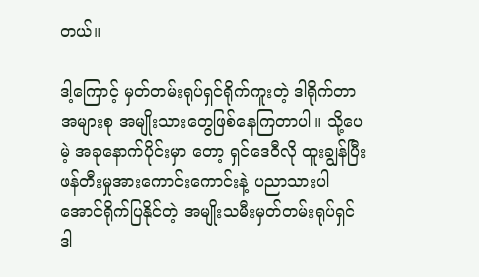တယ်။

ဒါ့ကြောင့် မှတ်တမ်းရုပ်ရှင်ရိုက်ကူးတဲ့ ဒါရိုက်တာအများစု အမျိုးသားတွေဖြစ်နေကြတာပါ။ သို့ပေမဲ့ အခုနောက်ပိုင်းမှာ တော့ ရှင်ဒေဝီလို ထူးချွန်ပြီး ဖန်တီးမှုအားကောင်းကောင်းနဲ့ ပညာသားပါအောင်ရိုက်ပြနိုင်တဲ့ အမျိုးသမီးမှတ်တမ်းရုပ်ရှင် ဒါ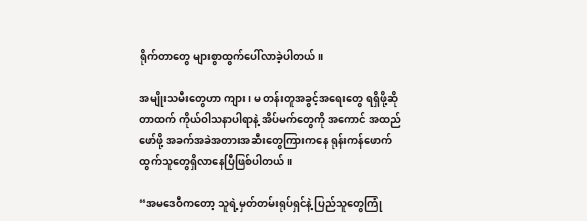ရိုက်တာတွေ များစွာထွက်ပေါ်လာခဲ့ပါတယ်။

အမျိုးသမီးတွေဟာ ကျား၊ မ တန်းတူအခွင့်အရေးတွေ ရရှိဖို့ဆိုတာထက် ကိုယ်ဝါသနာပါရာနဲ့ အိပ်မက်တွေကို အကောင် အထည်ဖော်ဖို့ အခက်အခဲအတားအဆီးတွေကြားကနေ ရုန်းကန်ဖောက်ထွက်သူတွေရှိလာနေပြီဖြစ်ပါတယ်။

“အမဒေဝီကတော့ သူရဲ့မှတ်တမ်းရုပ်ရှင်နဲ့ ပြည်သူတွေကြုံ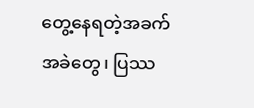တွေ့နေရတဲ့အခက်အခဲတွေ၊ ပြဿ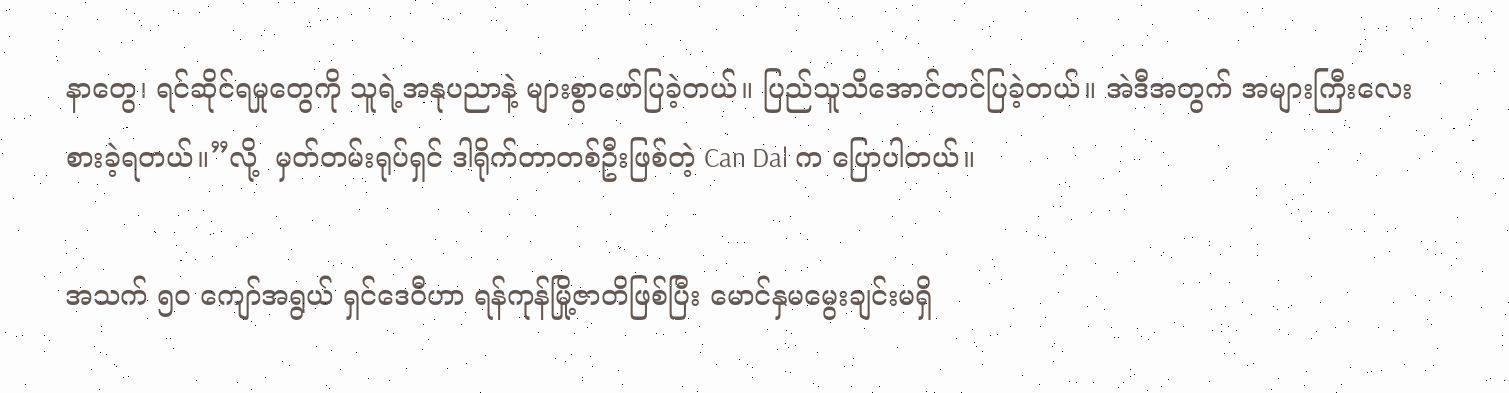နာတွေ၊ ရင်ဆိုင်ရမှုတွေကို သူရဲ့အနုပညာနဲ့ များစွာဖော်ပြခဲ့တယ်။ ပြည်သူသိအောင်တင်ပြခဲ့တယ်။ အဲဒီအတွက် အများကြီးလေးစားခဲ့ရတယ်။”လို့  မှတ်တမ်းရုပ်ရှင် ဒါရိုက်တာတစ်ဦးဖြစ်တဲ့ Can Dal က ပြောပါတယ်။

အသက် ၅၀ ကျော်အရွယ် ရှင်ဒေဝီဟာ ရန်ကုန်မြို့ဇာတိဖြစ်ပြီး မောင်နှမမွေးချင်းမရှိ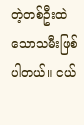တဲ့တစ်ဦးထဲသောသမီးဖြစ်ပါတယ်။ ငယ်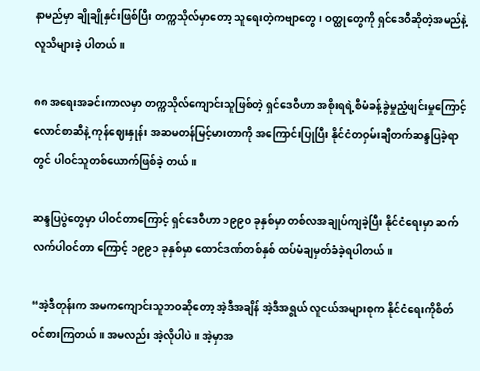နာမည်မှာ ချိုချိုနှင်းဖြစ်ပြီး တက္ကသိုလ်မှာတော့ သူရေးတဲ့ကဗျာတွေ၊ ဝတ္ထုတွေကို ရှင်ဒေဝီဆိုတဲ့အမည်နဲ့လူသိများခဲ့ ပါတယ်။

၈၈ အရေးအခင်းကာလမှာ တက္ကသိုလ်ကျောင်းသူဖြစ်တဲ့ ရှင်ဒေဝီဟာ အစိုးရရဲ့စီမံခန့်ခွဲမှုညံ့ဖျင်းမှုကြောင့် လောင်စာဆီနဲ့ ကုန်ဈေးနှုန်း အဆမတန်မြင့်မားတာကို အကြောင်းပြုပြီး နိုင်ငံတဝှမ်းချီတက်ဆန္ဒပြခဲ့ရာတွင် ပါဝင်သူတစ်ယောက်ဖြစ်ခဲ့ တယ်။

ဆန္ဒပြပွဲတွေမှာ ပါဝင်တာကြောင့် ရှင်ဒေဝီဟာ ၁၉၉၀ ခုနှစ်မှာ တစ်လအချုပ်ကျခဲ့ပြီး နိုင်ငံရေးမှာ ဆက်လက်ပါဝင်တာ ကြောင့် ၁၉၉၁ ခုနှစ်မှာ ထောင်ဒဏ်တစ်နှစ် ထပ်မံချမှတ်ခံခဲ့ရပါတယ်။

“အဲ့ဒီတုန်းက အမကကျောင်းသူဘဝဆိုတော့ အဲ့ဒီအချိန် အဲ့ဒီအရွယ် လူငယ်အများစုက နိုင်ငံရေးကိုစိတ်ဝင်စားကြတယ်။ အမလည်း အဲ့လိုပါပဲ။ အဲ့မှာအ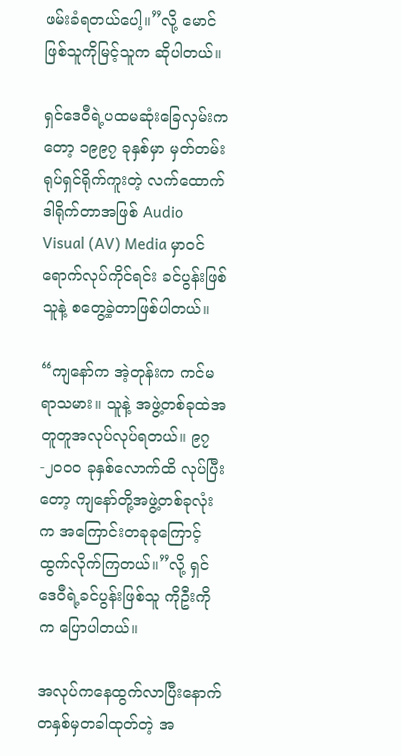ဖမ်းခံရတယ်ပေါ့။”လို့ မောင်ဖြစ်သူကိုမြင့်သူက ဆိုပါတယ်။

ရှင်ဒေဝီရဲ့ပထမဆုံးခြေလှမ်းကတော့ ၁၉၉၇ ခုနှစ်မှာ မှတ်တမ်းရုပ်ရှင်ရိုက်ကူးတဲ့ လက်ထောက်ဒါရိုက်တာအဖြစ် Audio Visual (AV) Media မှာဝင်ရောက်လုပ်ကိုင်ရင်း ခင်ပွန်းဖြစ်သူနဲ့ စတွေ့ခဲ့တာဖြစ်ပါတယ်။

“ကျနော်က အဲ့တုန်းက ကင်မရာသမား။ သူနဲ့ အဖွဲ့တစ်ခုထဲအတူတူအလုပ်လုပ်ရတယ်။ ၉၇ -၂၀၀၀ ခုနှစ်လောက်ထိ လုပ်ပြီး တော့ ကျနော်တို့အဖွဲ့တစ်ခုလုံးက အကြောင်းတခုခုကြောင့် ထွက်လိုက်ကြတယ်။”လို့ ရှင်ဒေဝီရဲ့ခင်ပွန်းဖြစ်သူ ကိုဦးကိုက ပြောပါတယ်။

အလုပ်ကနေထွက်လာပြီးနောက် တနှစ်မှတခါထုတ်တဲ့ အ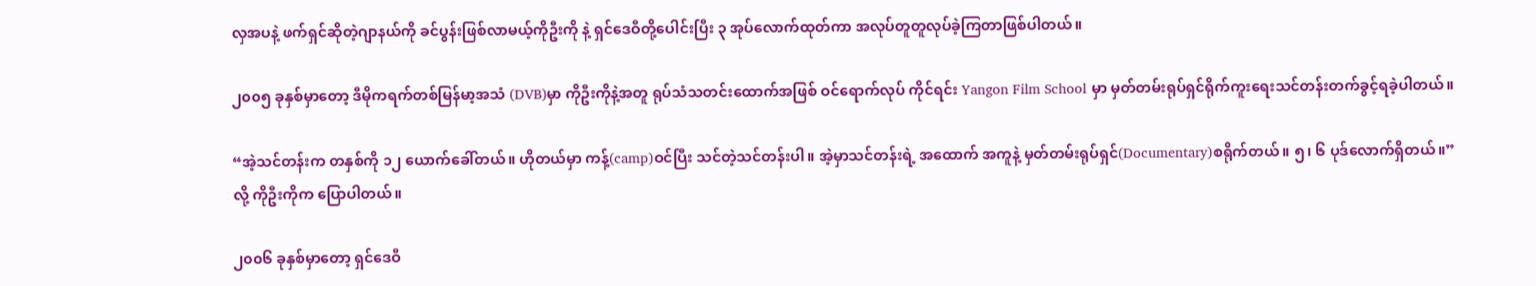လှအပနဲ့ ဖက်ရှင်ဆိုတဲ့ဂျာနယ်ကို ခင်ပွန်းဖြစ်လာမယ့်ကိုဦးကို နဲ့ ရှင်ဒေဝီတို့ပေါင်းပြီး ၃ အုပ်လောက်ထုတ်ကာ အလုပ်တူတူလုပ်ခဲ့ကြတာဖြစ်ပါတယ်။

၂၀၀၅ ခုနှစ်မှာတော့ ဒီမိုကရက်တစ်မြန်မာ့အသံ (DVB)မှာ ကိုဦးကိုနဲ့အတူ ရုပ်သံသတင်းထောက်အဖြစ် ဝင်ရောက်လုပ် ကိုင်ရင်း Yangon Film School မှာ မှတ်တမ်းရုပ်ရှင်ရိုက်ကူးရေးသင်တန်းတက်ခွင့်ရခဲ့ပါတယ်။

“အဲ့သင်တန်းက တနှစ်ကို ၁၂ ယောက်ခေါ်တယ်။ ဟိုတယ်မှာ ကန့်(camp)ဝင်ပြီး သင်တဲ့သင်တန်းပါ။ အဲ့မှာသင်တန်းရဲ့ အထောက် အကူနဲ့ မှတ်တမ်းရုပ်ရှင်(Documentary)စရိုက်တယ်။ ၅၊ ၆ ပုဒ်လောက်ရှိတယ်။”လို့ ကိုဦးကိုက ပြောပါတယ်။

၂၀၀၆ ခုနှစ်မှာတော့ ရှင်ဒေဝီ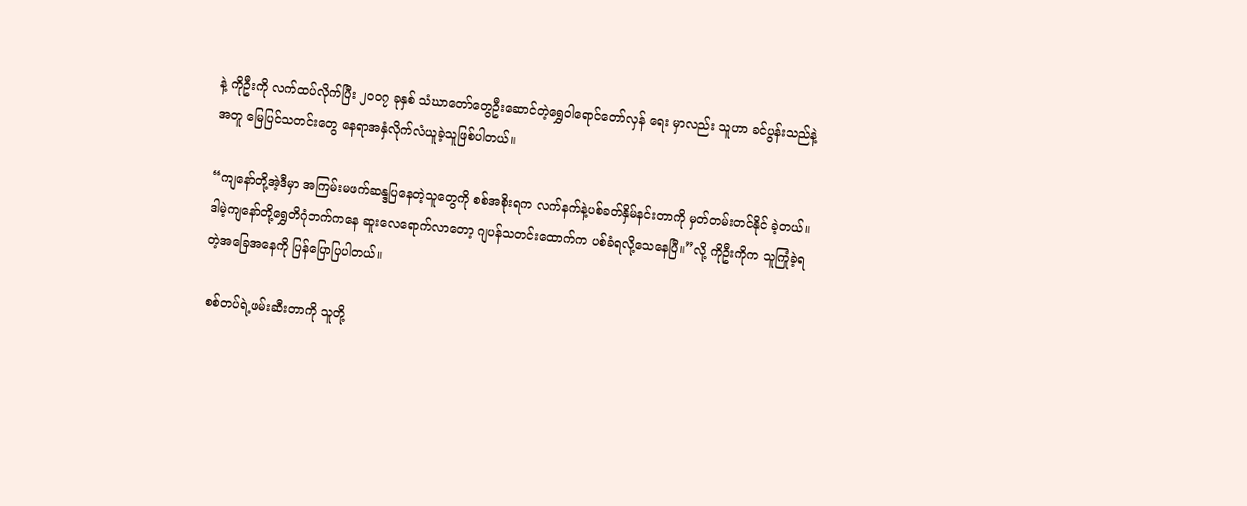နဲ့ ကိုဦးကို လက်ထပ်လိုက်ပြီး ၂၀၀၇ ခုနှစ် သံဃာတော်တွေဦးဆောင်တဲ့ရွှေဝါရောင်တော်လှန် ရေး မှာလည်း သူဟာ ခင်ပွန်းသည်နဲ့အတူ မြေပြင်သတင်းတွေ နေရာအနှံလိုက်လံယူခဲ့သူဖြစ်ပါတယ်။

“ကျနော်တို့အဲ့ဒီမှာ အကြမ်းမဖက်ဆန္ဒပြနေတဲ့သူတွေကို စစ်အစိုးရက လက်နက်နဲ့ပစ်ခတ်နှိမ်နင်းတာကို မှတ်တမ်းတင်နိုင် ခဲ့တယ်။ ဒါမဲ့ကျနော်တို့ရွှေတိဂုံဘက်ကနေ ဆူးလေရောက်လာတော့ ဂျပန်သတင်းထောက်က ပစ်ခံရလို့သေနေပြီ။”လို့ ကိုဦးကိုက သူကြုံခဲ့ရတဲ့အခြေအနေကို ပြန်ပြောပြပါတယ်။

 စစ်တပ်ရဲ့ဖမ်းဆီးတာကို သူတို့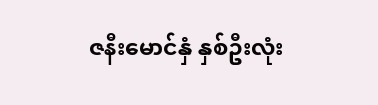ဇနီးမောင်နှံ နှစ်ဦးလုံး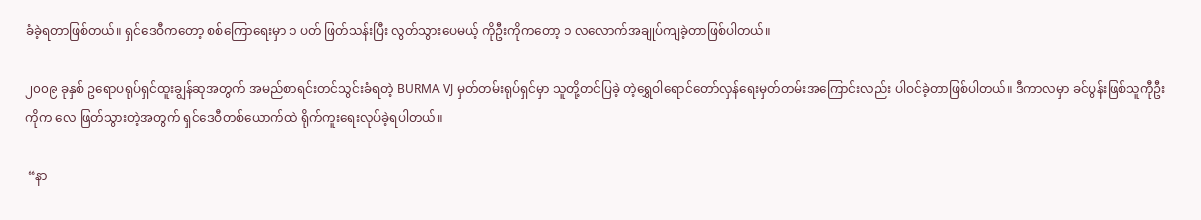ခံခဲ့ရတာဖြစ်တယ်။ ရှင်ဒေဝီကတော့ စစ်ကြောရေးမှာ ၁ ပတ် ဖြတ်သန်းပြီး လွတ်သွားပေမယ့် ကိုဦးကိုကတော့ ၁ လလောက်အချုပ်ကျခဲ့တာဖြစ်ပါတယ်။

၂၀၀၉ ခုနှစ် ဥရောပရုပ်ရှင်ထူးချွန်ဆုအတွက် အမည်စာရင်းတင်သွင်းခံရတဲ့ BURMA VJ မှတ်တမ်းရုပ်ရှင်မှာ သူတို့တင်ပြခဲ့ တဲ့ရွှေဝါရောင်တော်လှန်ရေးမှတ်တမ်းအကြောင်းလည်း ပါဝင်ခဲ့တာဖြစ်ပါတယ်။ ဒီကာလမှာ ခင်ပွန်းဖြစ်သူကီုဦးကိုက လေ ဖြတ်သွားတဲ့အတွက် ရှင်ဒေဝီတစ်ယောက်ထဲ ရိုက်ကူးရေးလုပ်ခဲ့ရပါတယ်။

 “နာ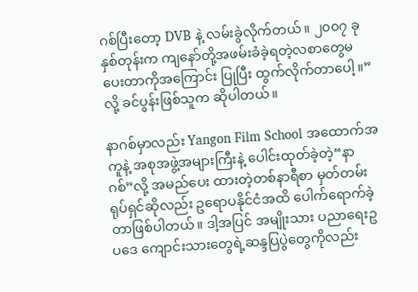ဂစ်ပြီးတော့ DVB နဲ့ လမ်းခွဲလိုက်တယ်။ ၂၀၀၇ ခုနှစ်တုန်းက ကျနော်တို့အဖမ်းခံခဲ့ရတဲ့လစာတွေမပေးတာကိုအကြောင်း ပြုပြီး ထွက်လိုက်တာပေါ့။”လို့ ခင်ပွန်းဖြစ်သူက ဆိုပါတယ်။

နာဂစ်မှာလည်း Yangon Film School အထောက်အကူနဲ့ အစုအဖွဲ့အများကြီးနဲ့ ပေါင်းထုတ်ခဲ့တဲ့“နာဂစ်”လို့ အမည်ပေး ထားတဲ့တစ်နာရီစာ မှတ်တမ်းရုပ်ရှင်ဆိုလည်း ဥရောပနိုင်ငံအထိ ပေါက်ရောက်ခဲ့တာဖြစ်ပါတယ်။ ဒါ့အပြင် အမျိုးသား ပညာရေးဥပဒေ ကျောင်းသားတွေရဲ့ဆန္ဒပြပွဲတွေကိုလည်း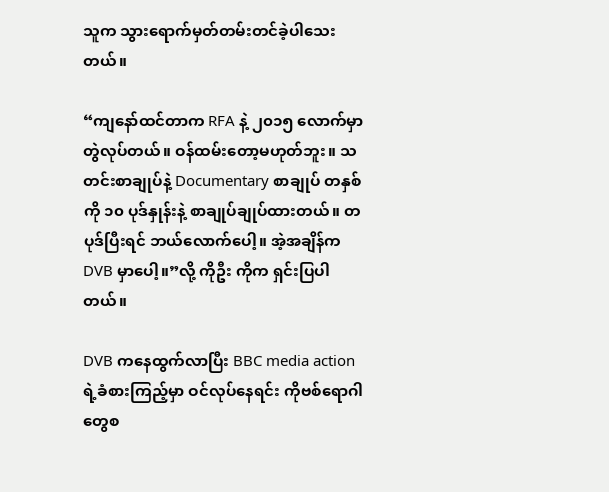သူက သွားရောက်မှတ်တမ်းတင်ခဲ့ပါသေးတယ်။

“ကျနော်ထင်တာက RFA နဲ့ ၂၀၁၅ လောက်မှာတွဲလုပ်တယ်။ ဝန်ထမ်းတော့မဟုတ်ဘူး။ သတင်းစာချုပ်နဲ့ Documentary စာချုပ် တနှစ်ကို ၁၀ ပုဒ်နှုန်းနဲ့ စာချုပ်ချုပ်ထားတယ်။ တပုဒ်ပြီးရင် ဘယ်လောက်ပေါ့။ အဲ့အချိန်က DVB မှာပေါ့။”လို့ ကိုဦး ကိုက ရှင်းပြပါတယ်။

DVB ကနေထွက်လာပြီး BBC media action ရဲ့ခံစားကြည့်မှာ ဝင်လုပ်နေရင်း ကိုဗစ်ရောဂါတွေစ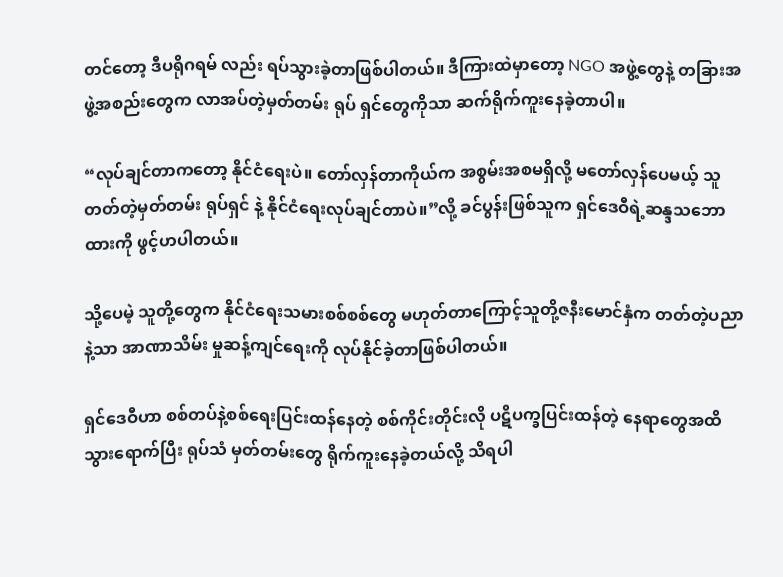တင်တော့ ဒီပရိုဂရမ် လည်း ရပ်သွားခဲ့တာဖြစ်ပါတယ်။ ဒီကြားထဲမှာတော့ NGO အဖွဲ့တွေနဲ့ တခြားအဖွဲ့အစည်းတွေက လာအပ်တဲ့မှတ်တမ်း ရုပ် ရှင်တွေကိုသာ ဆက်ရိုက်ကူးနေခဲ့တာပါ။

“လုပ်ချင်တာကတော့ နိုင်ငံရေးပဲ။ တော်လှန်တာကိုယ်က အစွမ်းအစမရှိလို့ မတော်လှန်ပေမယ့် သူတတ်တဲ့မှတ်တမ်း ရုပ်ရှင် နဲ့ နိုင်ငံရေးလုပ်ချင်တာပဲ။”လို့ ခင်ပွန်းဖြစ်သူက ရှင်ဒေဝီရဲ့ဆန္ဒသဘောထားကို ဖွင့်ဟပါတယ်။

သို့ပေမဲ့ သူတို့တွေက နိုင်ငံရေးသမားစစ်စစ်တွေ မဟုတ်တာကြောင့်သူတို့ဇနီးမောင်နှံက တတ်တဲ့ပညာနဲ့သာ အာဏာသိမ်း မှုဆန့်ကျင်ရေးကို လုပ်နိုင်ခဲ့တာဖြစ်ပါတယ်။

ရှင်ဒေဝီဟာ စစ်တပ်နဲ့စစ်ရေးပြင်းထန်နေတဲ့ စစ်ကိုင်းတိုင်းလို ပဋိပက္ခပြင်းထန်တဲ့ နေရာတွေအထိသွားရောက်ပြီး ရုပ်သံ မှတ်တမ်းတွေ ရိုက်ကူးနေခဲ့တယ်လို့ သိရပါ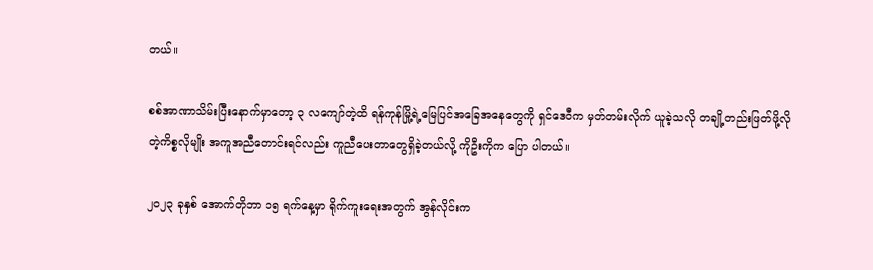တယ်။

စစ်အာဏာသိမ်းပြီးနောက်မှာတော့ ၃ လကျော်တဲ့ထိ ရန်ကုန်မြို့ရဲ့မြေပြင်အခြေအနေတွေကို ရှင်ဒေဝီက မှတ်တမ်းလိုက် ယူခဲ့သလို တချို့တည်းဖြတ်ဖို့လိုတဲ့ကိစ္စလိုမျိုး အကူအညီတောင်းရင်လည်း ကူညီပေးတာတွေရှိခဲ့တယ်လို့ ကိုဦးကိုက ပြော ပါတယ်။

၂၀၂၃ ခုနှစ် အောက်တိုဘာ ၁၅ ရက်နေ့မှာ ရိုက်ကူးရေးအတွက် အွန်လိုင်းက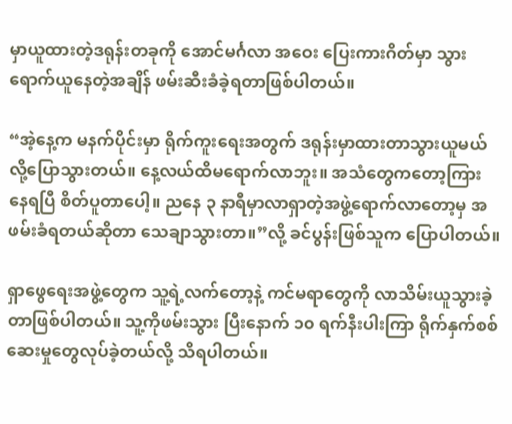မှာယူထားတဲ့ဒရုန်းတခုကို အောင်မင်္ဂလာ အဝေး ပြေးကားဂိတ်မှာ သွားရောက်ယူနေတဲ့အချိန် ဖမ်းဆီးခံခဲ့ရတာဖြစ်ပါတယ်။

“အဲ့နေ့က မနက်ပိုင်းမှာ ရိုက်ကူးရေးအတွက် ဒရုန်းမှာထားတာသွားယူမယ်လို့ပြောသွားတယ်။ နေ့လယ်ထိမရောက်လာဘူး။ အသံတွေကတော့ကြားနေရပြီ စိတ်ပူတာပေါ့။ ညနေ ၃ နာရီမှာလာရှာတဲ့အဖွဲ့ရောက်လာတော့မှ အဖမ်းခံရတယ်ဆိုတာ သေချာသွားတာ။”လို့ ခင်ပွန်းဖြစ်သူက ပြောပါတယ်။

ရှာဖွေရေးအဖွဲ့တွေက သူ့ရဲ့လက်တော့နဲ့ ကင်မရာတွေကို လာသိမ်းယူသွားခဲ့တာဖြစ်ပါတယ်။ သူ့ကိုဖမ်းသွား ပြီးနောက် ၁၀ ရက်နီးပါးကြာ ရိုက်နှက်စစ်ဆေးမှုတွေလုပ်ခဲ့တယ်လို့ သိရပါတယ်။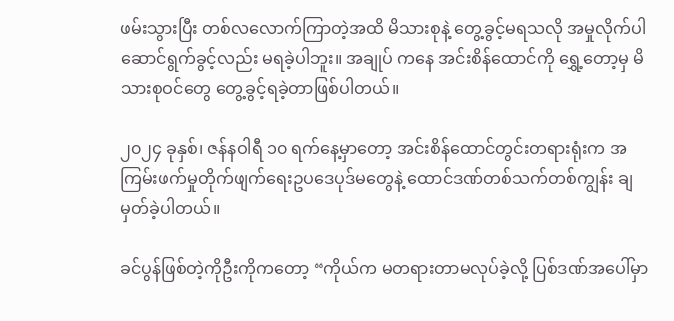ဖမ်းသွားပြီး တစ်လလောက်ကြာတဲ့အထိ မိသားစုနဲ့ တွေ့ခွင့်မရသလို အမှုလိုက်ပါဆောင်ရွက်ခွင့်လည်း မရခဲ့ပါဘူး။ အချုပ် ကနေ အင်းစိန်ထောင်ကို ရွှေ့တော့မှ မိသားစုဝင်တွေ တွေ့ခွင့်ရခဲ့တာဖြစ်ပါတယ်။

၂၀၂၄ ခုနှစ်၊ ဇန်နဝါရီ ၁၀ ရက်နေ့မှာတော့ အင်းစိန်ထောင်တွင်းတရားရုံးက အကြမ်းဖက်မှုတိုက်ဖျက်ရေးဥပဒေပုဒ်မတွေနဲ့ ထောင်ဒဏ်တစ်သက်တစ်ကျွန်း ချမှတ်ခဲ့ပါတယ်။

ခင်ပွန်ဖြစ်တဲ့ကိုဦးကိုကတော့ “ကိုယ်က မတရားတာမလုပ်ခဲ့လို့ ပြစ်ဒဏ်အပေါ်မှာ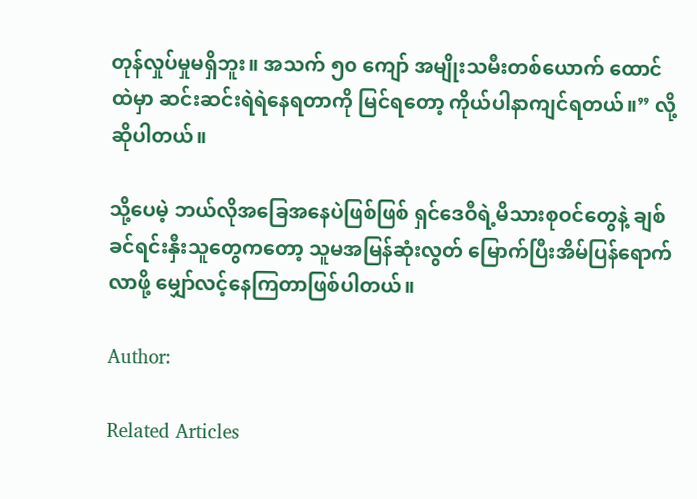တုန်လှုပ်မှုမရှိဘူး။ အသက် ၅၀ ကျော် အမျိုးသမီးတစ်ယောက် ထောင်ထဲမှာ ဆင်းဆင်းရဲရဲနေရတာကို မြင်ရတော့ ကိုယ်ပါနာကျင်ရတယ်။” လို့ဆိုပါတယ်။

သို့ပေမဲ့ ဘယ်လိုအခြေအနေပဲဖြစ်ဖြစ် ရှင်ဒေဝီရဲ့မိသားစုဝင်တွေနဲ့ ချစ်ခင်ရင်းနှီးသူတွေကတော့ သူမအမြန်ဆုံးလွတ် မြောက်ပြီးအိမ်ပြန်ရောက်လာဖို့ မျှော်လင့်နေကြတာဖြစ်ပါတယ်။

Author:

Related Articles